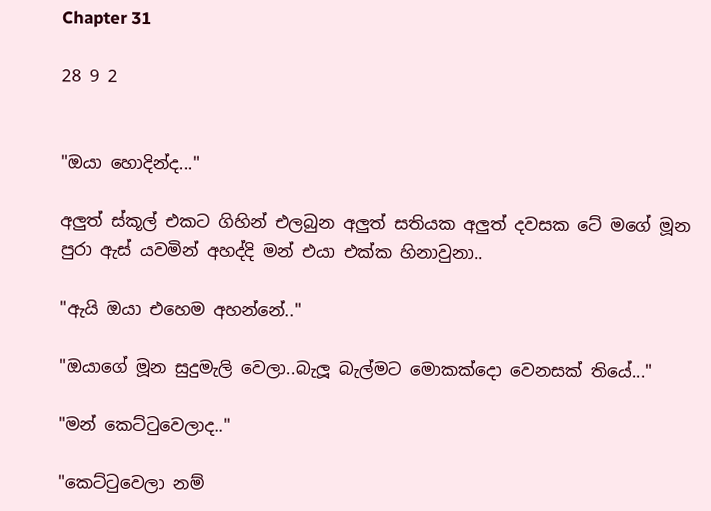Chapter 31

28 9 2


"ඔයා හොදින්ද..."

අලුත් ස්කූල් එකට ගිහින් එලබුන අලුත් සතියක අලුත් දවසක ටේ මගේ මූන පුරා ඇස් යවමින් අහද්දි මන් එයා එක්ක හිනාවුනා..

"ඇයි ඔයා එහෙම අහන්නේ.."

"ඔයාගේ මූන සුදුමැලි වෙලා..බැලූ බැල්මට මොකක්දො වෙනසක් තියේ..."

"මන් කෙට්ටුවෙලාද.."

"කෙට්ටුවෙලා නම්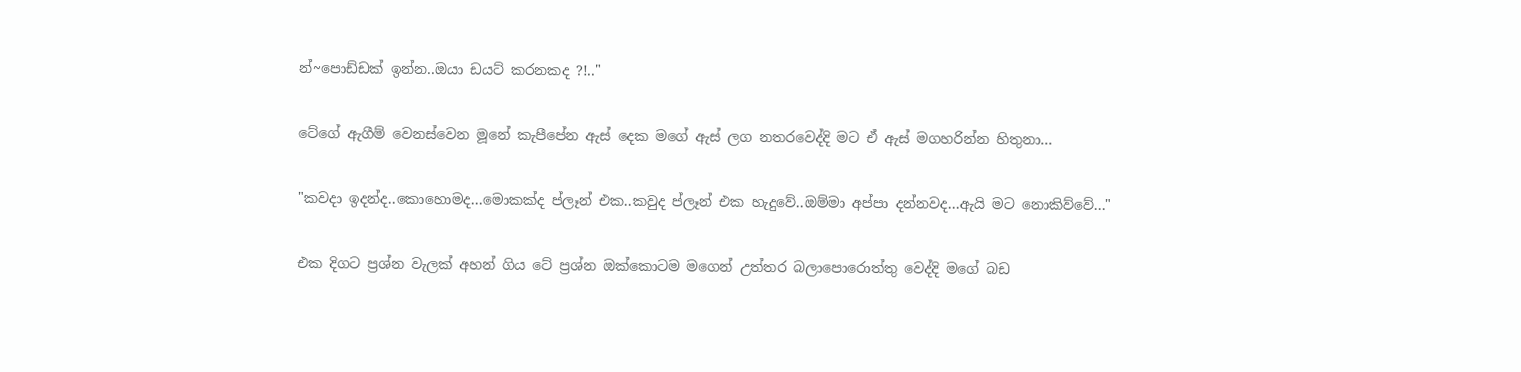න්~පොඩ්ඩක් ඉන්න..ඔයා ඩයට් කරනකද ?!.."

ටේගේ ඇගීම් වෙනස්වෙන මූනේ කැපීපේන ඇස් දෙක මගේ ඇස් ලග නතරවෙද්දි මට ඒ ඇස් මගහරින්න හිතුනා...

"කවදා ඉදන්ද..කොහොමද...මොකක්ද ප්ලෑන් එක..කවුද ප්ලෑන් එක හැදුවේ..ඔම්මා අප්පා දන්නවද...ඇයි මට නොකිව්වේ..."

එක දිගට ප්‍රශ්න වැලක් අහන් ගිය ටේ ප්‍රශ්න ඔක්කොටම මගෙන් උත්තර බලාපොරොත්තු වෙද්දි මගේ බඩ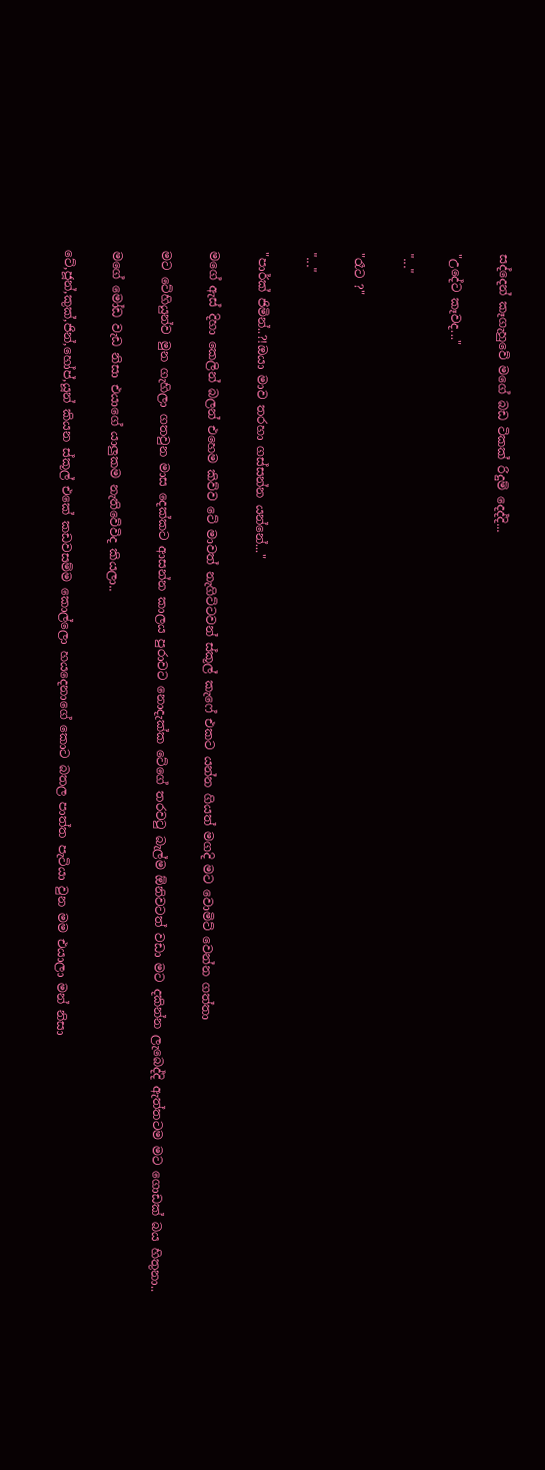සද්දෙන් කෑගැහුවේ මගේ බඩ ටිකක් රිදුම් දෙද්දි...

"උදේට කෑවද..."

"..."

"රෑට ?"

"..."

"පාර්ක් ජිමින්..?!ඔයා මාව තරහා ගස්සන්න යන්නේ..."

මගේ ඇස් දිහා කෙලින් බලන් එහෙම කිව්ව ටේ මාවත් නැගිට්ටවන් ස්කූල් කැෆේ එකට යන්න ගියත් මගදි මට වොමිට් වෙන්න ගත්තා

මට ටේහියුන්ව මුන ගැහිලා ගතවුන මාස දෙක්කට ආසන්න කාලය පුරාවට නොදැක්ක ටේගේ තරවටු බැල්ම ඕනිවටත් වඩා මට දකින්න ලැබෙද්දි ඇත්තටම මට ගොඩක් බය හිතුනා..

මගේ මෝඩ වැඩ නිසා එයාගේ යාලුකම නැතිවේවිද කියලා..

ටේ,ජූන්,කුක්,ජින්,හෝප්,යූන් කියන ස්කූල් එකේ කඩවසම්ම කොල්ලො හයදෙනාගේ කොට බතල පාත්ත පැටියා වුන මම එයාලා මන් නිසා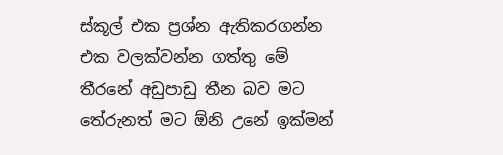ස්කූල් එක ප්‍රශ්න ඇතිකරගන්න එක වලක්වන්න ගත්තු මේ තීරනේ අඩුපාඩු තීන බව මට තේරුනත් මට ඕනි උනේ ඉක්මන්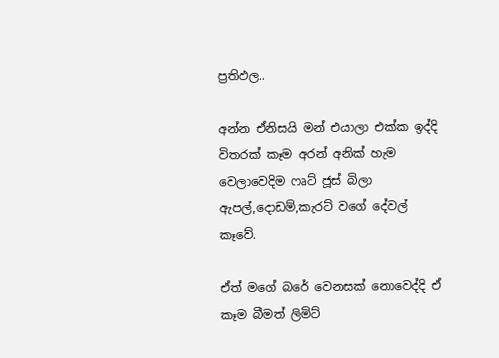ප්‍රතිඵල..

අන්න ඒනිසයි මන් එයාලා එක්ක ඉද්දි විතරක් කෑම අරන් අනික් හැම වෙලාවෙදිම ෆෘට් ජූස් බිලා ඇපල්,දොඩම්,කැරට් වගේ දේවල් කෑවේ.

ඒත් මගේ බරේ වෙනසක් නොවෙද්දි ඒ කෑම බීමත් ලිමිට්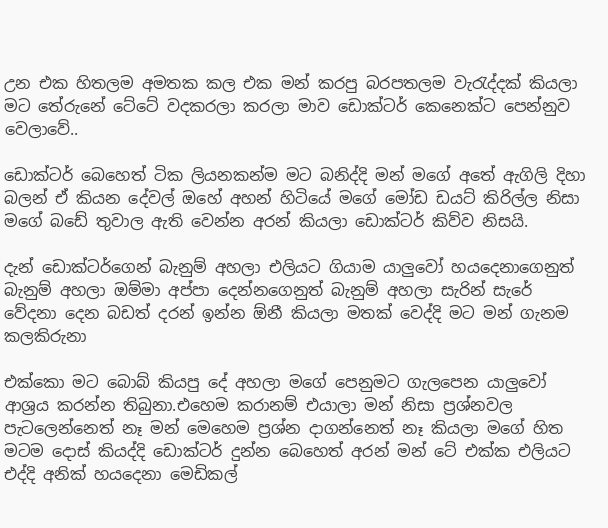උන එක හිතලම අමතක කල එක මන් කරපු බරපතලම වැරැද්දක් කියලා මට තේරුනේ ටේටේ වදකරලා කරලා මාව ඩොක්ටර් කෙනෙක්ට පෙන්නුව වෙලාවේ..

ඩොක්ටර් බෙහෙත් ටික ලියනකන්ම මට බනිද්දි මන් මගේ අතේ ඇගිලි දිහා බලන් ඒ කියන දේවල් ඔහේ අහන් හිටියේ මගේ මෝඩ ඩයට් කිරිල්ල නිසා මගේ බඩේ තුවාල ඇති වෙන්න අරන් කියලා ඩොක්ටර් කිව්ව නිසයි.

දැන් ඩොක්ටර්ගෙන් බැනුම් අහලා එලියට ගියාම යාලුවෝ හයදෙනාගෙනුත් බැනුම් අහලා ඔම්මා අප්පා දෙන්නගෙනුත් බැනුම් අහලා සැරින් සැරේ වේදනා දෙන බඩත් දරන් ඉන්න ඕනී කියලා මතක් වෙද්දි මට මන් ගැනම කලකිරුනා

එක්කො මට බොබ් කියපු දේ අහලා මගේ පෙනුමට ගැලපෙන යාලුවෝ ආශ්‍රය කරන්න තිබුනා.එහෙම කරානම් එයාලා මන් නිසා ප්‍රශ්නවල පැටලෙන්නෙත් නෑ මන් මෙහෙම ප්‍රශ්න දාගන්නෙත් නෑ කියලා මගේ හිත මටම දොස් කියද්දි ඩොක්ටර් දුන්න බෙහෙත් අරන් මන් ටේ එක්ක එලියට එද්දි අනික් හයදෙනා මෙඩිකල්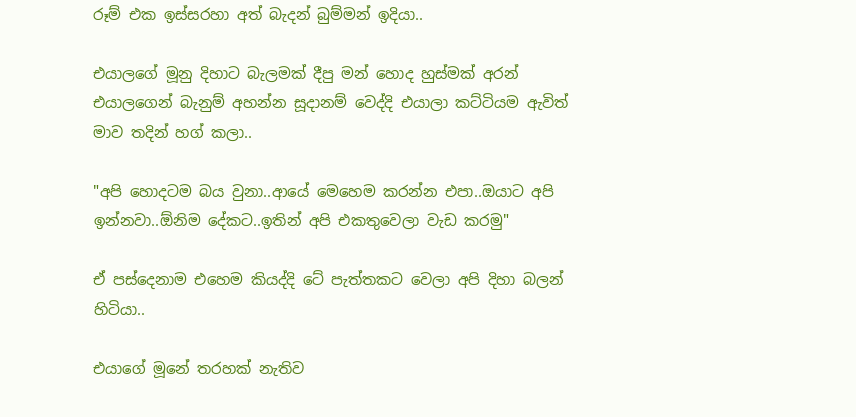රූම් එක ඉස්සරහා අත් බැදන් බුම්මන් ඉදියා..

එයාලගේ මූනු දිහාට බැලමක් දීපු මන් හොද හුස්මක් අරන් එයාලගෙන් බැනුම් අහන්න සූදානම් වෙද්දි එයාලා කට්ටියම ඇවිත් මාව තදින් හග් කලා..

"අපි හොදටම බය වුනා..ආයේ මෙහෙම කරන්න එපා..ඔයාට අපි ඉන්නවා..ඕනිම දේකට..ඉතින් අපි එකතුවෙලා වැඩ කරමු"

ඒ පස්දෙනාම එහෙම කියද්දි ටේ පැත්තකට වෙලා අපි දිහා බලන් හිටියා..

එයාගේ මූනේ තරහක් නැතිව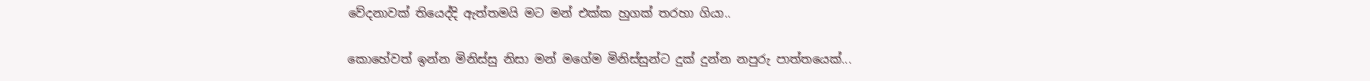වේදනාවක් තියෙද්දි ඇත්තමයි මට මන් එක්ක හුගක් තරහා ගියා..

කොහේවත් ඉන්න මිනිස්සු නිසා මන් මගේම මිනිස්සුන්ට දුක් දුන්න නපුරු පාත්තයෙක්...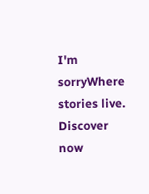I'm sorryWhere stories live. Discover now